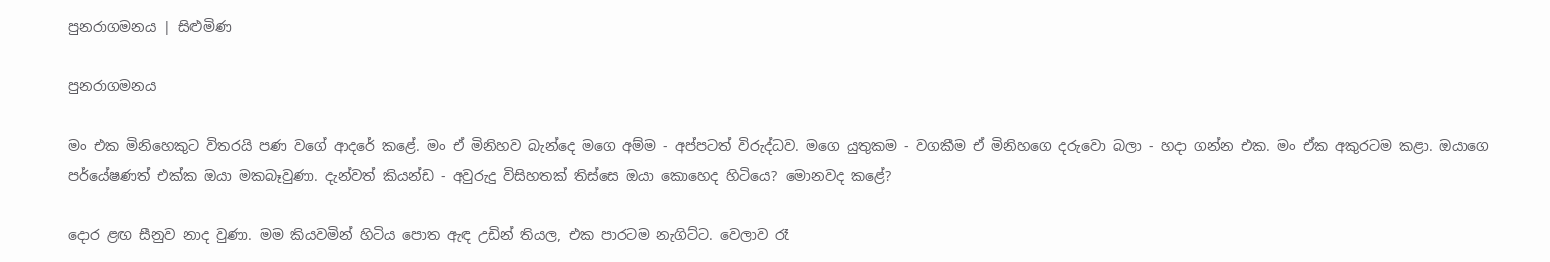පුනරාගමනය | සිළුමිණ

පුනරාගමනය

මං එක මිනිහෙකුට විතරයි පණ වගේ ආදරේ කළේ. මං ඒ මිනිහව බැන්දෙ මගෙ අම්ම - අප්පටත් විරුද්ධව. මගෙ යුතුකම - වගකීම ඒ මිනිහ‍ගෙ දරුවො බලා - හදා ගන්න එක. මං ඒක අකුරටම කළා. ඔයාගෙ පර්යේෂණත් එක්ක ඔයා මකබෑවුණා. දැන්වත් කියන්ඩ - අවුරුදු විසිහතක් තිස්සෙ ඔයා කොහෙද හිටියෙ? මොනවද කළේ?

දොර ළඟ සීනුව නාද වුණා. මම කියවමින් හිටිය පොත ඇඳ උඩින් තියල, එක පාරටම නැගිට්ට. වෙලාව රෑ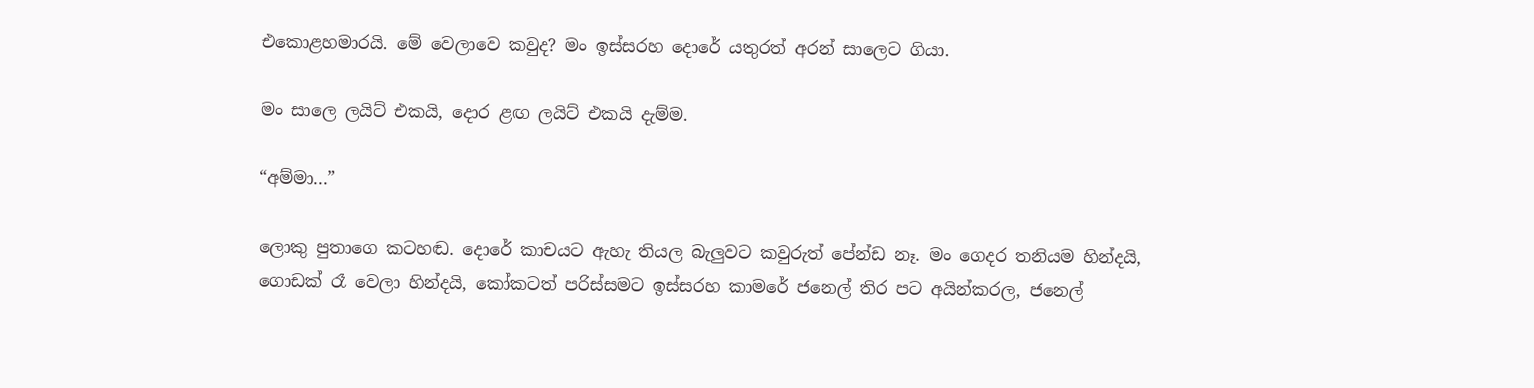එකොළහමාරයි. මේ වෙලාවෙ කවුද? මං ඉස්සරහ දොරේ යතුරත් අරන් සාලෙට ගියා.

මං සාලෙ ලයිට් එකයි, දොර ළඟ ලයිට් එකයි දැම්ම.

“අම්මා...”

ලොකු පුතාගෙ කටහඬ. දොරේ කාචයට ඇහැ තියල බැලුවට කවුරුත් පේන්ඩ නෑ. මං ගෙදර තනියම හින්දයි, ගොඩක් රෑ වෙලා හින්දයි, කෝකටත් පරිස්සමට ඉස්සරහ කාමරේ ‍ජනෙල් තිර පට අයින්කරල, ජනෙල්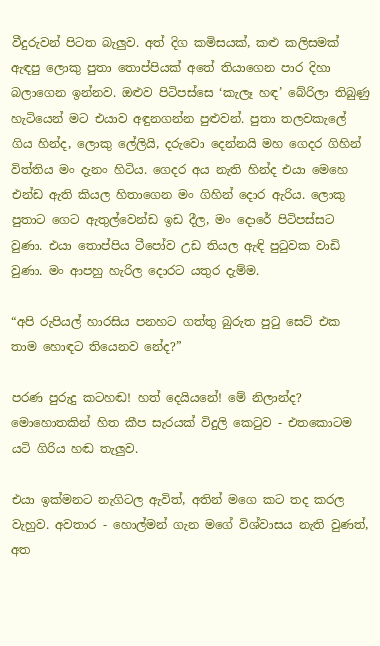වීදුරුවන් පිටත බැලුව. අත් දිග කමිසයක්, කළු කලිසමක් ඇඳපු ලොකු පුතා තොප්පියක් අතේ තියාගෙන පාර දිහා බලාගෙන ඉන්නව. ඔළුව පිටිපස්සෙ ‘කැලෑ හඳ’ බේරිලා තිබුණු හැටියෙන් මට එයාව අඳුනගන්න පුළුවන්. පුතා තලවකැලේ ගිය හින්ද, ලොකු ලේලියි, දරුවො දෙන්නයි මහ ගෙදර ගිහින් විත්තිය මං දැනං හිටිය. ගෙදර අය නැති හින්ද එයා මෙහෙ එන්ඩ ඇති කියල හිතාගෙන මං ගිහින් දොර ඇරිය. ලොකු පුතාට ගෙට ඇතුල්වෙන්ඩ ඉඩ දීල, මං දොරේ පිටිපස්සට වුණා. එයා තොප්පිය ටීපෝව උඩ තියල ඇඳි පුටුවක වාඩි වුණා. මං ආපහු හැරිල දොරට යතුර දැම්ම.

“අපි රුපියල් හාරසිය පනහට ගත්තු බුරුත පුටු සෙට් එක තාම හොඳට තියෙනව නේද?”

පරණ පුරුදු කටහඬ! හත් දෙයියනේ! මේ නිලාන්ද? මොහොතකින් හිත කීප සැරයක් විදුලි කෙටුව - එතකොටම යටි ගිරිය හඬ තැලුව.

එයා ඉක්මනට නැගිටල ඇවිත්, අතින් ‍මගෙ කට තද කරල වැහුව. අවතාර - හොල්මන් ගැන මගේ විශ්වාසය නැති වුණත්, අත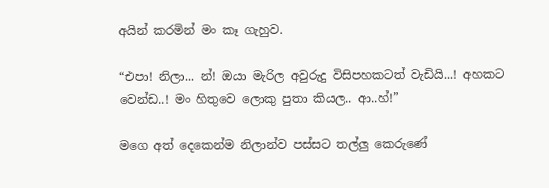අයින් කරමින් මං කෑ ගැහුව.

“එපා! නිලා... න්! ඔයා මැරිල අවුරුදු විසිපහකටත් වැඩියි...! අහකට වෙන්ඩ..! මං හිතුවෙ ලොකු පුතා කියල.. ආ..හ්!”

මගෙ අත් දෙකෙන්ම නිලාන්ව පස්සට තල්ලු කෙරුණේ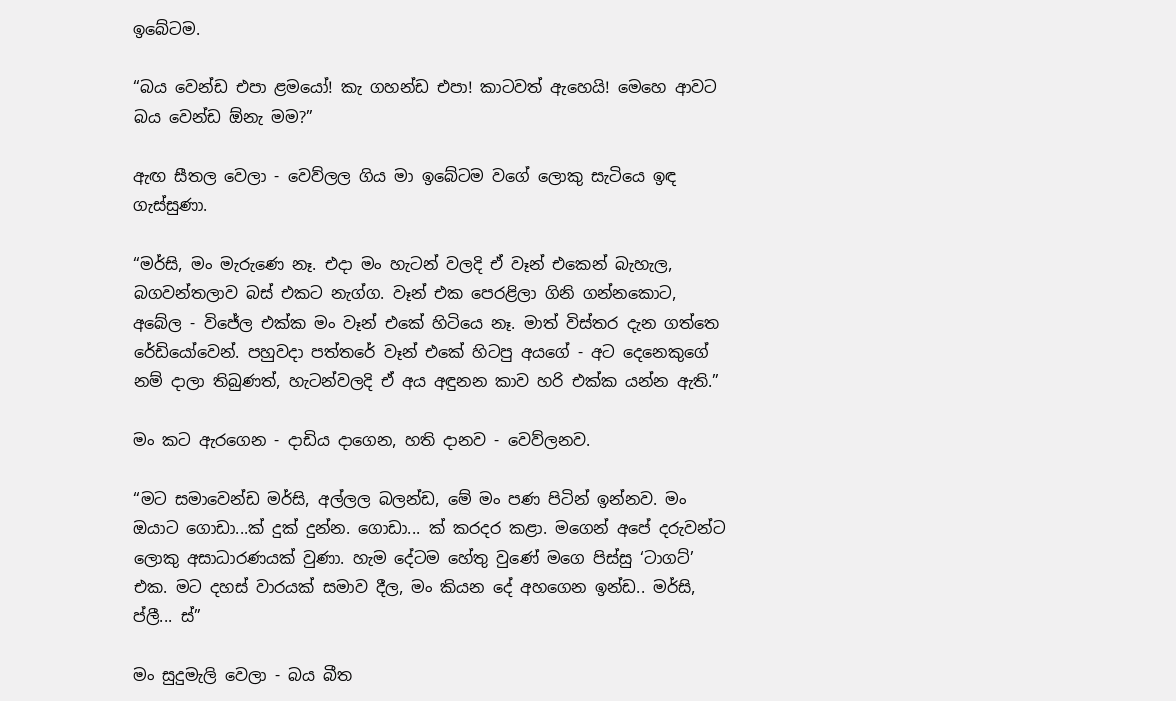ඉබේටම.

“බය වෙන්ඩ එපා ළමයෝ! කැ ගහන්ඩ එපා! කාටවත් ඇහෙයි! මෙහෙ ආවට බය ‍වෙන්ඩ ඕනැ මම?”

ඇඟ සීතල වෙලා - වෙව්ලල ගිය මා ඉබේටම වගේ ලොකු සැටියෙ ඉඳ ගැස්සුණා.

“මර්සි, මං මැරුණෙ නෑ. එදා මං හැටන් වලදි ඒ වෑන් එකෙන් බැහැල, බගවන්තලාව බස් එකට නැග්ග. වෑන් එක පෙරළිලා ගිනි ගන්නකොට, අබේල - විජේල එක්ක මං වෑන් එකේ හිටියෙ නෑ. මාත් විස්තර දැන ගත්තෙ රේඩියෝවෙන්. පහුවදා පත්තරේ වෑන් එකේ හිටපු අයගේ - අට දෙනෙකුගේ නම් දාලා තිබුණත්, හැටන්වලදි ඒ අය අඳුනන කාව හරි එක්ක යන්න ඇති.”

මං කට ඇරගෙන - දාඩිය දාගෙන, හති දානව - වෙව්ලනව.

“මට සමාවෙන්ඩ මර්සි, අල්ලල බලන්ඩ, මේ මං පණ පිටින් ඉන්නව. මං ඔයාට ගොඩා...ක් දුක් දුන්න. ගොඩා... ක් කරදර කළා. මගෙන් අපේ දරුවන්ට ලොකු අසාධාරණයක් වුණා. හැම දේටම හේතු වුණේ මගෙ පිස්සු ‘ටාගට්’ එක. මට දහස් වාරයක් සමාව දීල, මං කියන දේ අහගෙන ඉන්ඩ.. මර්සි, ප්ලී... ස්”

මං සුදුමැලි වෙලා - බය බීත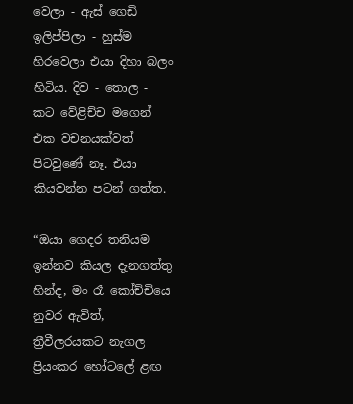වෙලා - ඇස් ගෙඩි ඉලිප්පිලා - හුස්ම හිරවෙලා එයා දිහා බලං හිටිය. දිව - තොල - කට වේළිච්ච මගෙන් එක වචනයක්වත් පිටවුණේ නෑ. එයා කියවන්න පටන් ගත්ත.

“ඔයා ගෙදර තනියම ඉන්නව කියල දැනගත්තු හින්ද, මං රෑ කෝච්චියෙ නුවර ඇවිත්, ත්‍රීවීලරයකට නැගල ප්‍රියංකර හෝටලේ ළඟ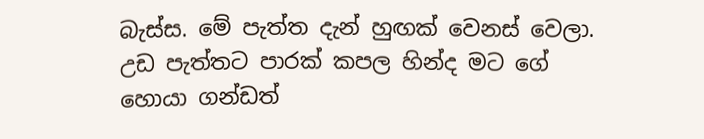බැස්ස. මේ පැත්ත දැන් හුඟක් වෙනස් වෙලා. උඩ පැත්තට පාරක් කපල හින්ද මට ගේ හොයා ගන්ඩත්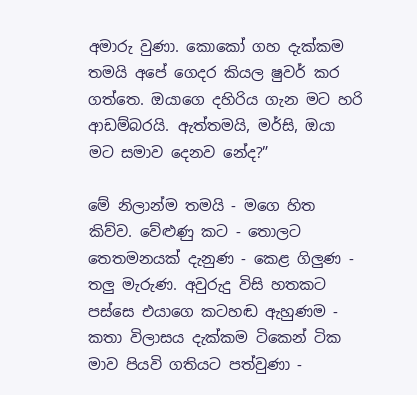අමාරු වුණා. කොකෝ ගහ දැක්කම තමයි අපේ ගෙදර කියල ෂුවර් කර ගත්තෙ. ඔයාගෙ දහිරිය ගැන මට හරි ආඩම්බරයි. ඇත්තමයි, මර්සි, ඔයා මට සමාව දෙනව නේද?”

මේ නිලාන්ම තමයි - මගෙ හිත කිව්ව. වේළුණු කට - තොලට තෙතමනයක් දැනුණ - කෙළ ගිලුණ - තලු මැරුණ. අවුරුදු විසි හතකට පස්සෙ එයාගෙ කටහඬ ඇහුණම - කතා විලාසය දැක්කම ටිකෙන් ටික මාව පියවි ගතියට පත්වුණා -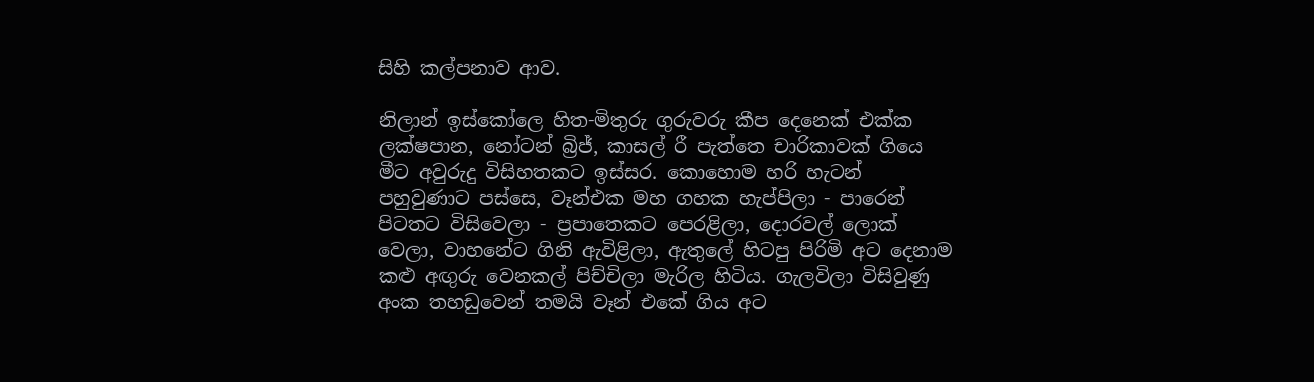සිහි කල්පනාව ආව.

නිලාන් ඉස්කෝලෙ හිත-මිතුරු ගුරුවරු කීප දෙනෙක් එක්ක ලක්ෂපාන, නෝටන් බ්‍රිජ්, කාසල් රී පැත්තෙ චාරිකාවක් ගියෙ මීට අවුරුදු විසිහතකට ඉස්සර. කොහොම හරි හැටන් පහුවුණාට පස්සෙ, වෑන්එක මහ ගහක හැප්පිලා - පාරෙන් පිටතට විසිවෙලා - ප්‍රපාතෙකට පෙරළිලා, දොරවල් ලොක් වෙලා, වාහනේට ගිනි ඇවිළිලා, ඇතුලේ හිටපු පිරිමි අට දෙනාම කළු අඟුරු වෙනකල් පිච්චිලා මැරිල හිටිය. ගැලවිලා විසිවුණු අංක තහඩුවෙන් තමයි වෑන් එකේ ගිය අට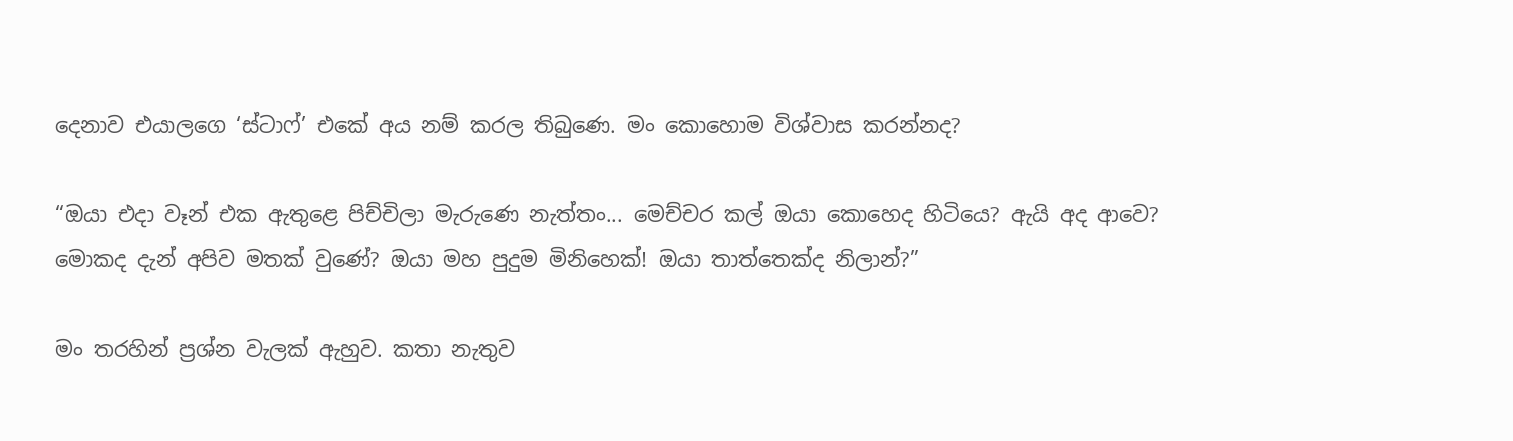දෙනාව එයාලගෙ ‘ස්ටාෆ්’ එකේ අය නම් කරල තිබුණෙ. මං කොහොම විශ්වාස කරන්නද?

“ඔයා එදා වෑන් එක ඇතුළෙ පිච්චිලා මැරුණෙ නැත්තං... මෙච්චර කල් ඔයා කොහෙද හිටියෙ? ඇයි අද ආවෙ? මොකද දැන් අපිව මතක් වුණේ? ඔයා මහ පුදුම මිනිහෙක්! ඔයා තාත්තෙක්ද නිලාන්?”

මං තරහින් ප්‍රශ්න වැලක් ඇහුව. කතා නැතුව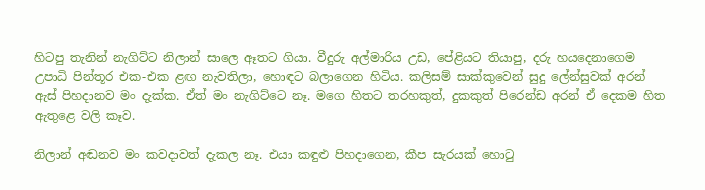හිටපු තැනින් නැගිට්ට නිලාන් සාලෙ ඈතට ගියා. වීදුරු අල්මාරිය උඩ, පේළියට තියාපු, දරු හයදෙනාගෙම උපාධි පින්තූර එක-එක ළඟ නැවතිලා, හොඳට බලාගෙන හිටිය. කලිසම් සාක්කුවෙන් සුදු ලේන්සුවක් අරන් ඇස් පිහදානව මං දැක්ක. ඒත් මං නැගිට්ටෙ නෑ. මගෙ හිතට තරහකුත්, දුකකුත් පිරෙන්ඩ අරන් ඒ දෙකම හිත ඇතු‍ළෙ වලි කෑව.

නිලාන් අඬනව මං කවදාවත් දැකල නෑ. එයා කඳුළු පිහදාගෙන, කීප සැරයක් හොටු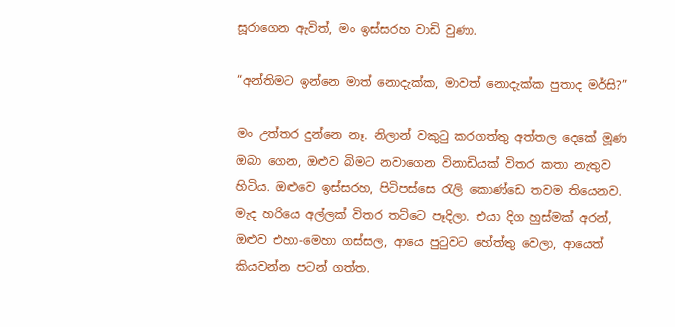සූරාගෙන ඇවිත්, මං ඉස්සරහ වාඩි වුණා.

“අන්තිමට ඉන්නෙ මාත් නොදැක්ක, මාවත් නොදැක්ක පුතාද මර්සි?”

මං උත්තර දුන්නෙ නෑ. නිලාන් වකුටු කරගත්තු අත්තල දෙ‍‍කේ මූණ ඔබා ගෙන, ඔළුව බිමට නවාගෙන විනාඩියක් විතර කතා නැතුව හිටිය. ඔළුවෙ ඉස්සරහ, පිටිපස්සෙ රැලි කොණ්ඩෙ තවම තියෙනව. මැද හරියෙ අල්ලක් විතර තට්ටෙ පෑදිලා. එයා දිග හුස්මක් අරන්, ඔළුව එහා-මෙහා ගස්සල, ආයෙ පුටුවට හේත්තු වෙලා, ආයෙත් කියවන්න පටන් ගත්ත.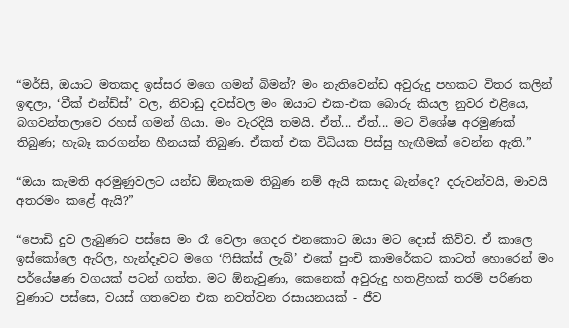“මර්සි, ඔයාට ‍මතකද ඉස්සර මගෙ ගමන් බිමන්? මං නැතිවෙන්ඩ අවුරුදු පහකට විතර කලින් ඉඳලා, ‘වීක් එන්ඩ්ස්’ වල, නිවාඩු දවස්වල මං ඔයාට එක-එක බොරු කියල නුවර එළියෙ, බගවන්තලාවෙ රහස් ගමන් ගියා. මං වැරදියි තමයි. ඒත්... ඒත්... මට විශේෂ අරමුණක් තිබුණ; හැබෑ කරගන්න හීනයක් තිබුණ. ඒකත් එක විධියක පිස්සු හැඟීමක් වෙන්න ඇති.”

“ඔයා කැමති අරමුණුවලට යන්ඩ ඕනැකම තිබුණ නම් ඇයි කසාද බැන්දෙ? දරුවන්වයි, මාවයි අතරමං කළේ ඇයි?”

“පොඩි දුව ලැබුණට පස්සෙ මං රෑ වෙලා ගෙදර එනකොට ඔයා මට දොස් කිව්ව. ඒ කාලෙ ඉස්කෝලෙ ඇරිල, හැන්දෑවට මගෙ ‘ෆිසික්ස් ලැබ්’ එකේ පුංචි කාමරේකට කාටත් හොරෙන් මං පර්යේෂණ වගයක් පටන් ගත්ත. මට ඕනැවුණා, කෙනෙක් අවුරුදු හතළිහක් තරම් පරිණත වුණාට පස්සෙ, වයස් ගතවෙන එක නවත්වන රසායනයක් - ජීව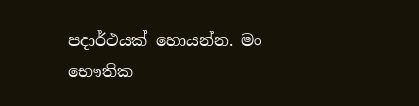පදාර්ථයක් හොයන්න. මං භෞතික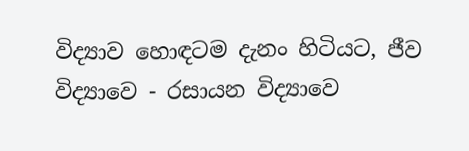විද්‍යාව හොඳටම දැනං හිටියට, ජීව විද්‍යාවෙ - රසායන විද්‍යාවෙ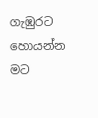ගැඹුරට හොයන්න මට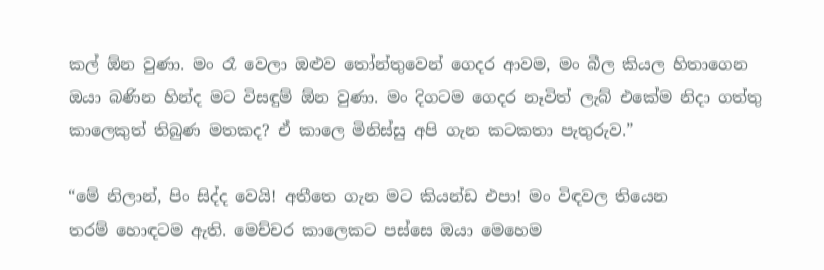කල් ඕන වුණා. මං රෑ වෙලා ඔළුව තෝන්තුවෙන් ගෙදර ආවම, මං බීල කියල හිතාගෙන ඔයා බණින හින්ද මට විසඳුම් ඕන වුණා. මං දිගටම ගෙදර නෑවිත් ලැබ් එකේම නිදා ගත්තු කාලෙකුත් තිබුණ මතකද? ඒ කාලෙ මිනිස්සු අපි ගැන කටකතා පැතුරුව.”

“මේ නිලාන්, පිං සිද්ද වෙයි! අතීතෙ ගැන මට කියන්ඩ එපා! මං විඳවල තියෙන තරම් ‍හොඳටම ඇති. මෙච්චර කාලෙකට පස්සෙ ඔයා මෙහෙම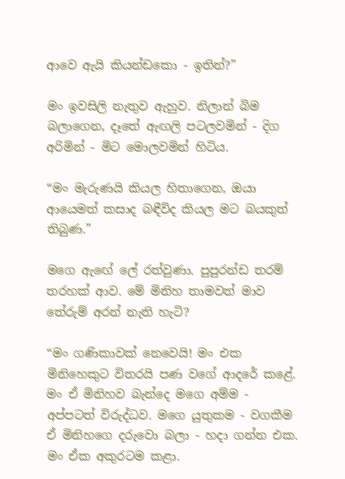ආවෙ ඇයි කියන්ඩකො - ඉතින්?”

මං ඉවසිලි නැතුව ඇහුව. නිලාන් බිම බලාගෙන, දෑතේ ඇඟලි පටලවමින් - දිග අරිමින් - මිට මොලවමින් හිටිය.

“මං මැරුණයි කියල හිතාගෙන, ඔයා ආයෙමත් කසාද බඳීවිද කියල මට බයකුත් තිබුණ.”

මගෙ ඇ‍ඟේ ලේ රත්වුණා. පුපුරන්ඩ තරම් තරහක් ආව. මේ මිනිහ තාමවත් මාව තේරුම් අරන් නැති හැටි?

“මං ගණිකාවක් නෙවෙයි! මං එක මිනිහෙකුට විතරයි පණ වගේ ආදරේ කළේ. මං ඒ මිනිහව බැන්දෙ මගෙ අම්ම - අප්පටත් විරුද්ධව. මගෙ යුතුකම - වගකීම ඒ මිනිහ‍ගෙ දරුවො බලා - හදා ගන්න එක. මං ඒක අකුරටම කළා.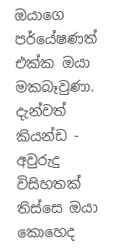ඔයාගෙ පර්යේෂණත් එක්ක ඔයා මකබෑවුණා. දැන්වත් කියන්ඩ - අවුරුදු විසිහතක් තිස්සෙ ඔයා කොහෙද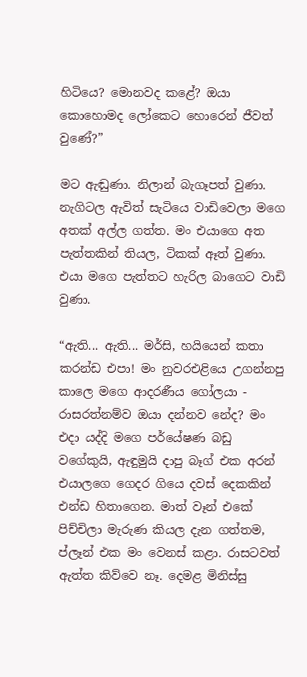හිටියෙ? මොනවද කළේ? ඔයා කොහොමද ලෝකෙට හොරෙන් ජීවත් වුණේ?”

මට ඇඬුණා. නිලාන් බැගෑපත් වුණා. නැගිටල ඇවිත් සැටියෙ වාඩිවෙලා මගෙ අතක් අල්ල ගත්ත. මං එයාගෙ අත පැත්තකින් තියල, ටිකක් ඈත් වුණා. එයා මගෙ පැත්තට හැරිල බාගෙට වාඩි වුණා.

“ඇති... ඇති... මර්සි, හයියෙන් කතා කරන්ඩ එපා! මං නුවරඑළියෙ උගන්නපු කාලෙ මගෙ ආදරණීය ගෝලයා - රාසරත්නම්ව ඔයා දන්නව නේද? මං එදා යද්දි මගෙ පර්යේෂණ බඩු වගේකුයි, ඇඳුමුයි දාපු බෑග් එක අරන් එයාලගෙ ගෙදර ගියෙ දවස් දෙකකින් එන්ඩ හිතාගෙන. මාත් වෑන් එකේ පිච්චිලා මැරුණ කියල දැන ගත්තම, ප්ලෑන් එක මං වෙනස් කළා. රාසටවත් ඇත්ත කිව්වෙ නෑ. දෙමළ මිනිස්සු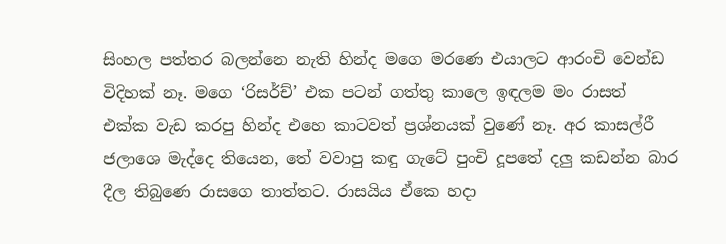සිංහල පත්තර බලන්නෙ නැති හින්ද මගෙ මරණෙ එයාලට ආරංචි වෙන්ඩ විදිහක් නෑ. මගෙ ‘රිසර්ච්’ එක පටන් ගත්තු කාලෙ ඉඳලම මං රාසත් එක්ක වැඩ කරපු හින්ද එහෙ කාටවත් ප්‍රශ්නයක් වුණේ නෑ. අර කාසල්රී ජලාශෙ මැද්දෙ තියෙන, තේ වවාපු කඳු ගැටේ පුංචි දූපතේ දලු කඩන්න බාර දීල තිබුණෙ රාසගෙ තාත්තට. රාසයිය ඒකෙ හදා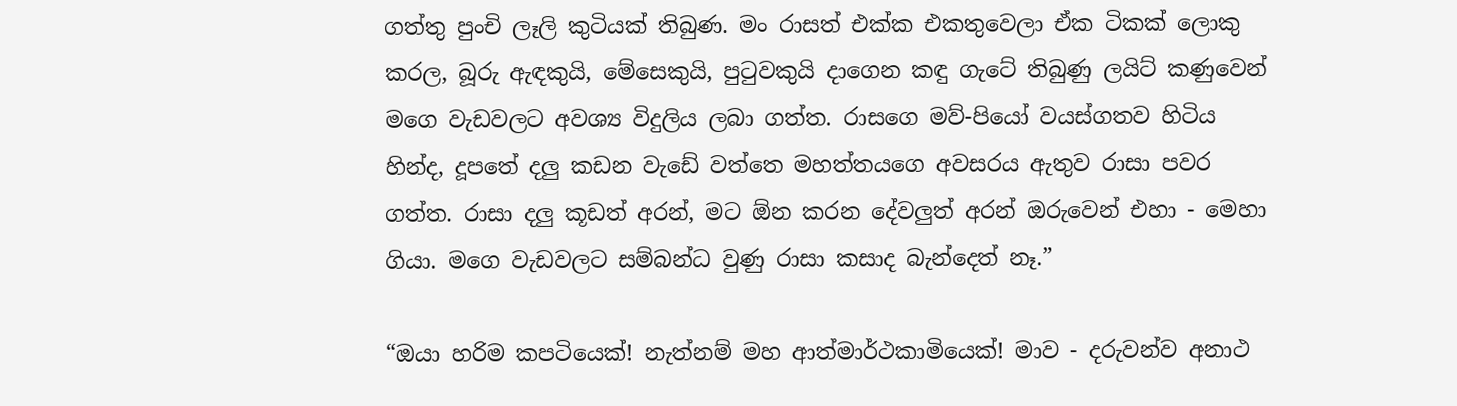ගත්තු පුංචි ලෑලි කුටියක් තිබුණ. මං රාසත් එක්ක එකතුවෙලා ඒක ටිකක් ලොකු කරල, බූරු ඇඳකුයි, මේසෙකුයි, පුටුවකුයි දාගෙන කඳු ගැටේ තිබුණු ලයිට් කණුවෙන් මගෙ වැඩවලට අවශ්‍ය විදුලිය ලබා ගත්ත. රාසගෙ මව්-පියෝ වයස්ගතව හිටිය හින්ද, දූපතේ දලු කඩන වැඩේ වත්තෙ මහත්තයගෙ අවසරය ඇතුව රාසා පවර ගත්ත. රාසා දලු කූඩත් අරන්, මට ඕන කරන දේවලුත් අරන් ඔරුවෙන් එහා - මෙහා ගියා. මගෙ වැඩවලට සම්බන්ධ වුණු රාසා කසාද බැන්දෙත් නෑ.”

“ඔයා හරිම කපටියෙක්! නැත්නම් මහ ආත්මාර්ථකාමියෙක්! මාව - දරුවන්ව අනාථ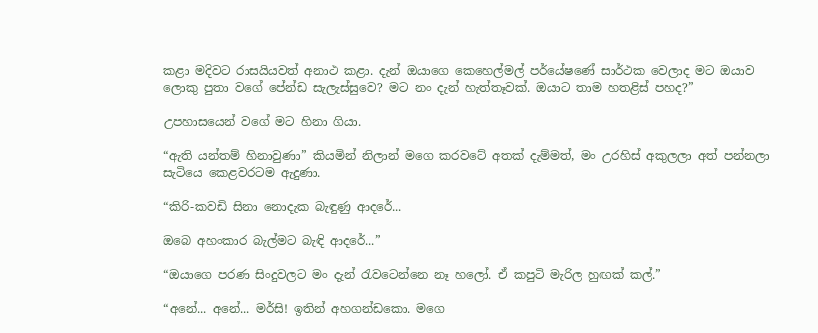කළා මදිවට රාසයියවත් අනාථ කළා. දැන් ඔයාගෙ කෙහෙල්මල් පර්යේෂණේ සාර්ථක වෙලාද මට ඔයාව ලොකු පුතා වගේ පේන්ඩ සැලැස්සුවෙ? මට නං දැන් හැත්තෑවක්. ඔයාට තාම හතළිස් පහද?”

උපහාසයෙන් වගේ මට හිනා ගියා.

“ඇති යන්තම් හිනාවුණා” කියමින් නිලාන් මගෙ කරවටේ අතක් දැම්මත්, මං උරහිස් අකුලලා අත් පන්නලා සැටියෙ කෙළවරටම ඇදුණා.

“කිරි-කවඩි සිනා නොදැක බැඳුණු ආදරේ...

ඔබෙ අහංකාර බැල්මට බැඳි ආදරේ...”

“ඔයාගෙ පරණ සිංදුවලට මං දැන් රැවටෙන්නෙ නෑ හලෝ. ඒ කපුටි මැරිල හුඟක් කල්.”

“අනේ... අනේ... මර්සි! ඉතින් අහගන්ඩකො. මගෙ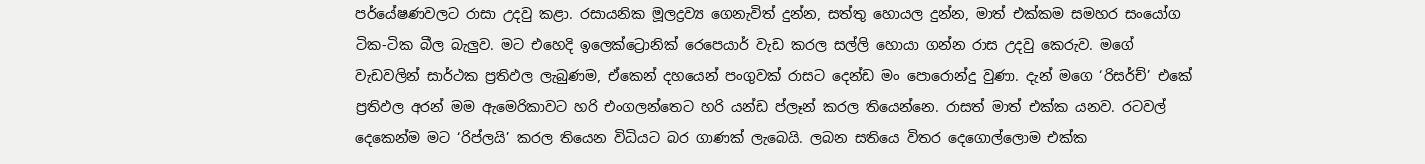පර්යේෂණවලට රාසා උදවු කළා. රසායනික මූලද්‍රව්‍ය ගෙනැවිත් දුන්න, සත්තු හොයල දුන්න, මාත් එක්කම සමහර සංයෝග ටික-ටික බීල බැලුව. මට එහෙදි ඉලෙක්ට්‍රොනික් රෙපෙයාර් වැඩ කරල සල්ලි හොයා ගන්න රාස උදවු කෙරුව. මගේ වැඩවලින් සාර්ථක ප්‍රතිඵල ලැබුණම, ඒකෙන් දහයෙන් පංගුවක් රාසට දෙන්ඩ මං පොරොන්දු වුණා. දැන් මගෙ ‘රිසර්ච්’ එකේ ප්‍රතිඵල අරන් මම ඇමෙරිකාවට හරි එංගලන්තෙට හරි යන්ඩ ප්ලෑන් කරල තියෙන්නෙ. රාසත් මාත් එක්ක යනව. රටවල් දෙකෙන්ම මට ‘රිප්ලයි’ කරල තියෙන විධියට බර ගාණක් ලැබෙයි. ලබන සතියෙ විතර දෙගොල්ලොම එක්ක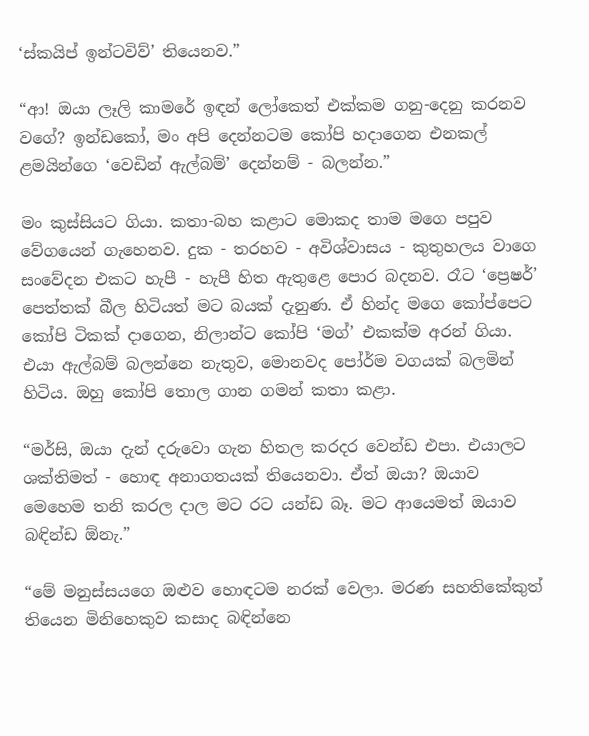‘ස්කයිප් ඉන්ටවිව්’ තියෙනව.”

“ආ! ඔයා ලෑලි කාමරේ ඉඳන් ලෝකෙත් එක්කම ගනු-දෙනු කරනව වගේ? ඉන්ඩකෝ, මං අපි දෙන්නටම කෝපි හදාගෙන එනකල් ළමයින්ගෙ ‘වෙඩින් ඇල්බම්’ දෙන්නම් - බලන්න.”

මං කුස්සියට ගියා. කතා-බහ කළාට මොකද තාම මගෙ පපුව වේගයෙන් ගැහෙනව. දුක - තරහව - අවිශ්වාසය - කුතුහලය වාගෙ සංවේදන එකට හැපී - හැපී හිත ඇතුළෙ පොර බදනව. රෑට ‘ප්‍රෙෂර්’ පෙත්තක් බීල හිටියත් මට බයක් දැනුණ. ඒ හින්ද මගෙ කෝප්පෙට කෝපි ටිකක් දාගෙන, නිලාන්ට කෝපි ‘මග්’ එකක්ම අරන් ගියා. එයා ඇල්බම් බලන්නෙ නැතුව, මොනවද පෝර්ම වගයක් බලමින් හිටිය. ඔහු කෝපි තොල ගාන ගමන් කතා කළා.

“මර්සි, ඔයා දැන් දරුවො ගැන හිතල කරදර වෙන්ඩ එපා. එයාලට ශක්තිමත් - හොඳ අනාගතයක් තියෙනවා. ඒත් ඔයා? ඔයාව මෙහෙම තනි කරල දාල මට රට යන්ඩ බෑ. මට ආයෙමත් ඔයාව බඳින්ඩ ඕනැ.”

“මේ මනුස්සයගෙ ඔළුව හොඳටම නරක් වෙලා. මරණ සහතිකේකුත් තියෙන මිනිහෙකුව කසාද බඳින්නෙ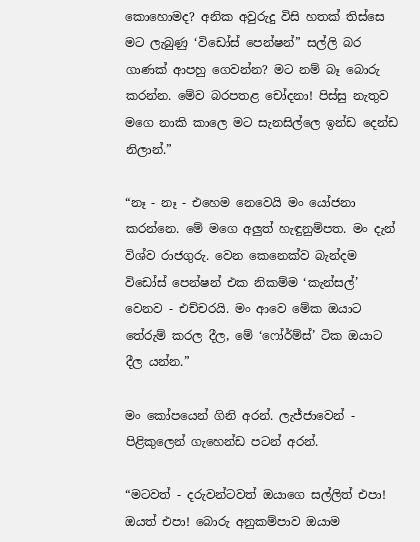කොහොමද? අනික අවුරුදු විසි හතක් තිස්සෙ මට ලැබුණු ‘විඩෝස් පෙන්ෂන්” සල්ලි බර ගාණක් ආපහු ගෙවන්න? මට නම් බෑ බොරු කරන්න. මේව බරපතළ චෝදනා! පිස්සු නැතුව මගෙ නාකි කාලෙ මට සැනසිල්ලෙ ඉන්ඩ දෙන්ඩ නිලාන්.”

“නෑ - නෑ - එහෙම නෙවෙයි මං යෝජනා කරන්නෙ. මේ මගෙ අලුත් හැඳුනුම්පත. මං දැන් විශ්ව රාජගුරු. වෙන කෙනෙක්ව බැන්දම විඩෝස් පෙන්ෂන් එක නිකම්ම ‘කැන්සල්’ වෙනව - එච්චරයි. මං ආවෙ මේක ඔයාට තේරුම් කරල දීල, මේ ‘ෆෝර්ම්ස්’ ටික ඔයාට දීල යන්න.”

මං කෝපයෙන් ගිනි අරන්. ලැජ්ජාවෙන් - පිළිකුලෙන් ගැහෙන්ඩ පටන් අරන්.

“මටවත් - දරුවන්ටවත් ඔයාගෙ සල්ලිත් එපා! ඔයත් එපා! බොරු අනුකම්පාව ඔයාම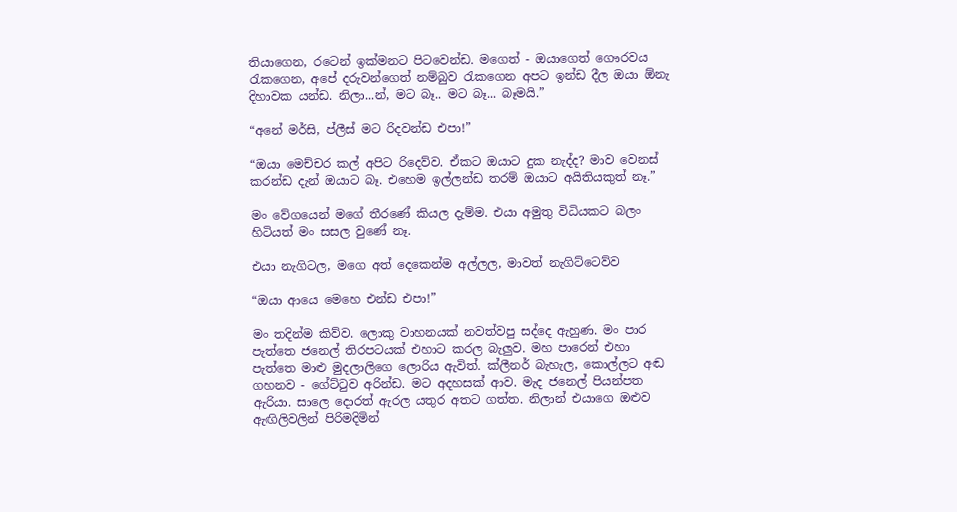තියාගෙන, රටෙන් ඉක්මනට පිටවෙන්ඩ. මගෙත් - ඔයාගෙත් ගෞරවය රැකගෙන, අපේ දරුවන්ගෙත් නම්බුව රැකගෙන අපට ඉන්ඩ දීල ඔයා ඕනැ දිහාවක යන්ඩ. නිලා...න්, මට බෑ.. මට බෑ... බෑමයි.”

“අනේ මර්සි, ප්ලීස් මට රිදවන්ඩ එපා!”

“ඔයා මෙච්චර කල් අපිට රිදෙව්ව. ඒකට ඔයාට දුක නැද්ද? මාව වෙනස් කරන්ඩ දැන් ඔයාට බෑ. එහෙම ඉල්ලන්ඩ තරම් ඔයාට අයිතියකුත් නෑ.”

මං වේගයෙන් මගේ තීරණේ කියල දැම්ම. එයා අමුතු විධියකට බලං හිටියත් මං සසල වුණේ නෑ.

එයා නැගිටල, මගෙ අත් දෙකෙන්ම අල්ලල, මාවත් නැගිට්ටෙව්ව

“ඔයා ආයෙ මෙහෙ එන්ඩ එපා!”

මං තදින්ම කිව්ව. ලොකු වාහනයක් නවත්වපු සද්දෙ ඇහුණ. මං පාර පැත්තෙ ජනෙල් තිරපටයක් එහාට කරල බැලුව. මහ පාරෙන් එහා පැත්තෙ මාළු මුදලාලිගෙ ලොරිය ඇවිත්. ක්ලීනර් බැහැල, කොල්ලට අඬ ගහනව - ගේට්ටුව අරින්ඩ. මට අදහසක් ආව. මැද ජනෙල් පියන්පත ඇරියා. සාලෙ දොරත් ඇරල යතුර අතට ගත්ත. නිලාන් එයාගෙ ඔළුව ඇඟිලිවලින් පිරිමදිමින්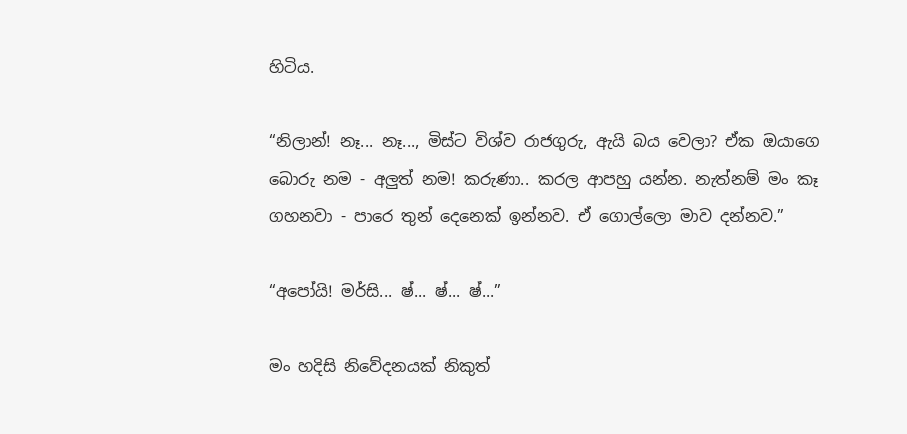හිටිය.

“නිලාන්! නෑ... නෑ..., මිස්ට විශ්ව රාජගුරු, ඇයි බය වෙලා? ඒක ඔයාගෙ බොරු නම - අලුත් නම! කරුණා.. කරල ආපහු යන්න. නැත්නම් මං කෑ ගහනවා - පාරෙ තුන් දෙනෙක් ඉන්නව. ඒ ගොල්ලො මාව දන්නව.”

“අපෝයි! මර්සි... ෂ්... ෂ්... ෂ්...”

මං හදිසි නිවේදනයක් නිකුත්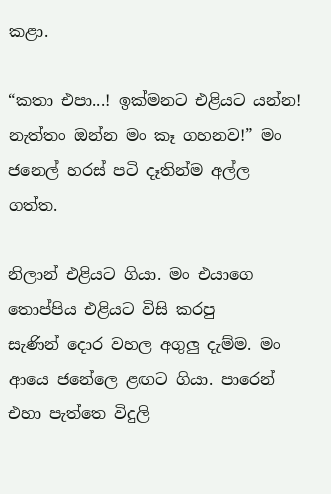කළා.

“කතා එපා...! ඉක්මනට එළියට යන්න! නැත්තං ඔන්න මං කෑ ගහනව!” මං ජනෙල් හරස් පටි දෑතින්ම අල්ල ගත්ත.

නිලාන් එළියට ගියා. මං එයාගෙ තොප්පිය එළියට විසි කරපු සැණින් ‍දොර වහල අගුලු දැම්ම. මං ආයෙ ජනේලෙ ළඟට ගියා. පාරෙන් එහා පැත්තෙ විදුලි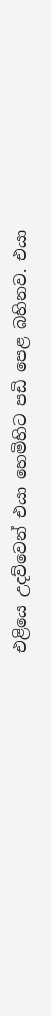එළියෙ උදව්වෙන් එයා හෙමිහිට පඩි පෙළ බහිනව. එයා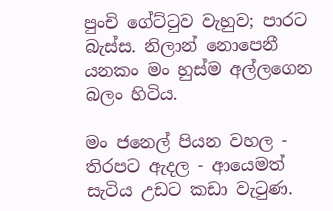පුංචි ගේට්ටුව වැහුව; පාරට බැස්ස. නිලාන් නොපෙනී යනකං මං හුස්ම අල්ලගෙන බලං හිටිය.

මං ජනෙල් පියන වහල - තිරපට ඇදල - ආයෙමත් සැටිය උඩට කඩා වැටුණ.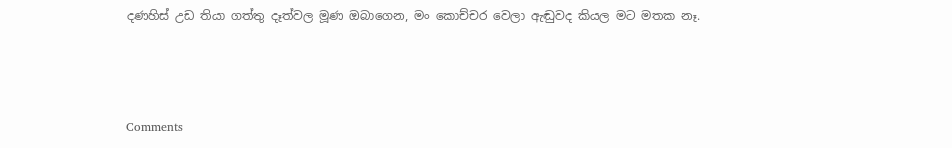දණහිස් උඩ තියා ගත්තු දෑත්වල මූණ ඔබාගෙන, මං කොච්චර වෙලා ඇඬුවද කියල මට මතක නෑ.



Comments